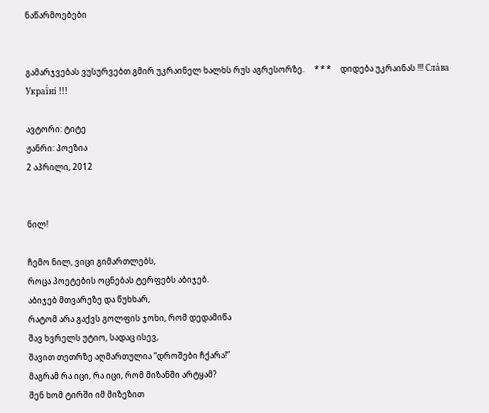ნაწარმოებები


გამარჯვებას ვუსურვებთ გმირ უკრაინელ ხალხს რუს აგრესორზე.     * * *     დიდება უკრაინას !!! Сла́ва Украї́ні !!!

ავტორი: ტიტე
ჟანრი: პოეზია
2 აპრილი, 2012


ნილ!

ჩემო ნილ, ვიცი გიმართლებს,
როცა პოეტების ოცნებას ტერფებს აბიჯებ.
აბიჯებ მთვარეზე და წუხხარ,
რატომ არა გაქვს გოლფის ჯოხი, რომ დედამიწა
შავ ხვრელს უტიო, სადაც ისევ,
შავით თეთრზე აღმართულია “დროშები ჩქარა!”
მაგრამ რა იცი, რა იცი, რომ მიზანში არტყამ?
შენ ხომ ტირში იმ მიზეზით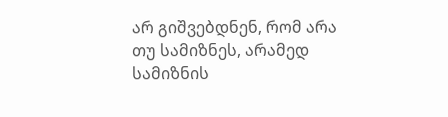არ გიშვებდნენ, რომ არა თუ სამიზნეს, არამედ
სამიზნის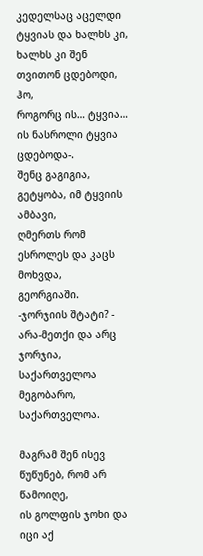კედელსაც აცელდი
ტყვიას და ხალხს კი, ხალხს კი შენ თვითონ ცდებოდი, ჰო,
როგორც ის… ტყვია… ის ნასროლი ტყვია ცდებოდა-.
შენც გაგიგია, გეტყობა, იმ ტყვიის ამბავი,
ღმერთს რომ ესროლეს და კაცს მოხვდა,
გეორგიაში.
-ჯორჯიის შტატი? - არა-მეთქი და არც ჯორჯია,
საქართველოა მეგობარო,
საქართველოა.

მაგრამ შენ ისევ წუწუნებ, რომ არ წამოიღე,
ის გოლფის ჯოხი და იცი აქ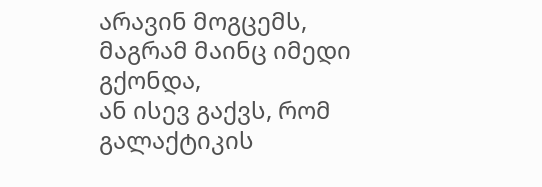არავინ მოგცემს, მაგრამ მაინც იმედი გქონდა,
ან ისევ გაქვს, რომ გალაქტიკის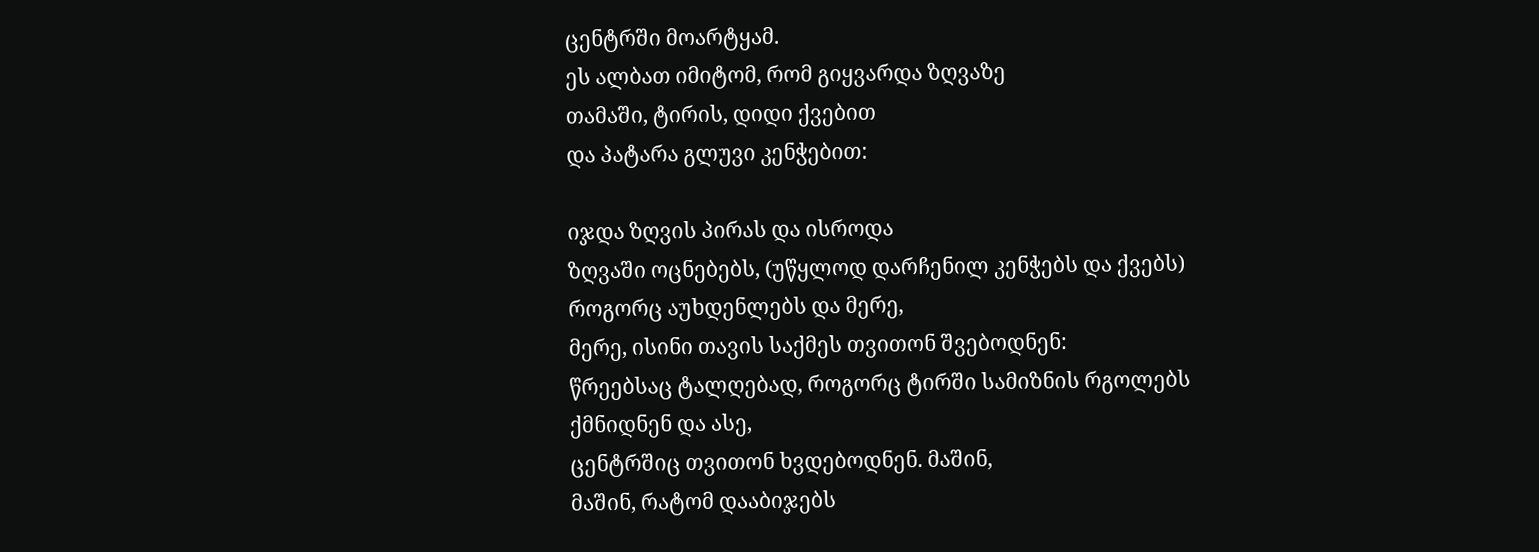ცენტრში მოარტყამ.
ეს ალბათ იმიტომ, რომ გიყვარდა ზღვაზე
თამაში, ტირის, დიდი ქვებით
და პატარა გლუვი კენჭებით:

იჯდა ზღვის პირას და ისროდა
ზღვაში ოცნებებს, (უწყლოდ დარჩენილ კენჭებს და ქვებს)
როგორც აუხდენლებს და მერე,
მერე, ისინი თავის საქმეს თვითონ შვებოდნენ:
წრეებსაც ტალღებად, როგორც ტირში სამიზნის რგოლებს
ქმნიდნენ და ასე,
ცენტრშიც თვითონ ხვდებოდნენ. მაშინ,
მაშინ, რატომ დააბიჯებს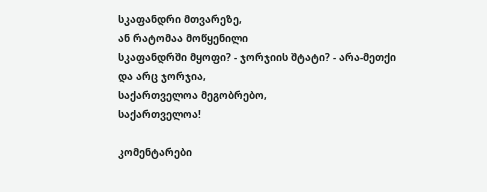სკაფანდრი მთვარეზე,
ან რატომაა მოწყენილი
სკაფანდრში მყოფი? - ჯორჯიის შტატი? - არა-მეთქი
და არც ჯორჯია,
საქართველოა მეგობრებო,
საქართველოა!

კომენტარები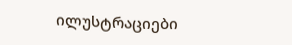ილუსტრაციები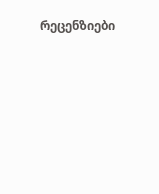რეცენზიები